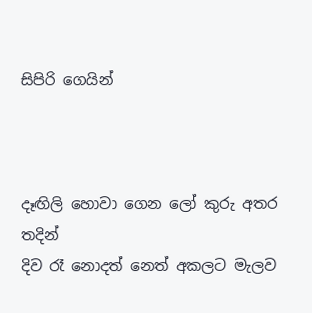සිපිරි ගෙයින්



දෑඟිලි හොවා ගෙන ලෝ කුරු අතර තදින්
දිව රෑ නොදත් නෙත් අකලට මැලව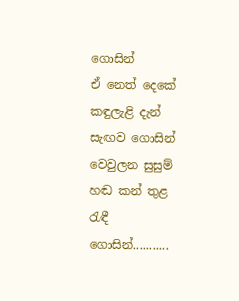ගොසින්
ඒ නෙත් දෙකේ කඳුලැළි දැන් සැඟව ගොසින්
වෙවුලන සුසුම් හඬ කන් තුළ රැඳී ගොසින්...........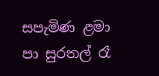සපැමිණ ළමා පා සුරතල් රෑ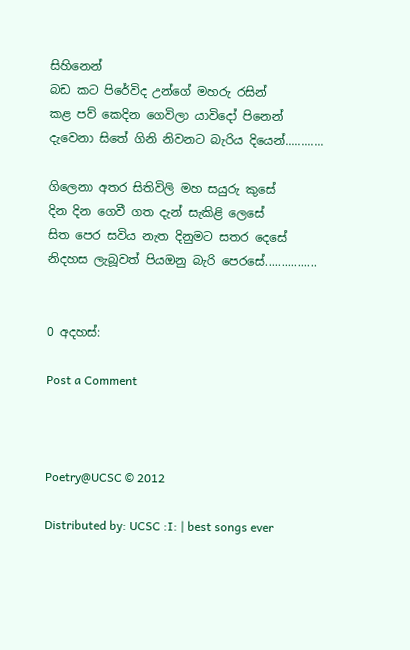සිහිනෙන්
බඩ කට පිරේවිද උන්ගේ මහරු රසින්
කළ පව් කෙදින ගෙවිලා යාවිදෝ පිනෙන්
දැවෙනා සිතේ ගිනි නිවනට බැරිය දියෙන්............

ගිලෙනා අතර සිතිවිලි මහ සයුරු කුසේ
දින දින ගෙවී ගත දැන් සැකිළි ලෙසේ
සිත පෙර සවිය නැත දිනුමට සතර දෙසේ
නිදහස ලැබූවත් පියඔනු බැරි පෙරසේ................


0 අදහස්:

Post a Comment



Poetry@UCSC © 2012

Distributed by: UCSC :I: | best songs ever